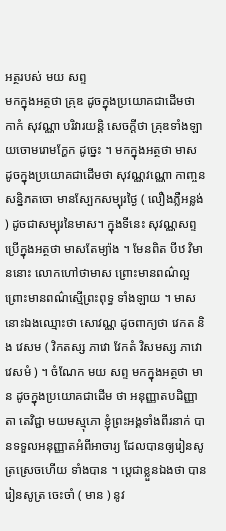អត្ថរបស់ មយ សព្ទ
មកក្នុងអត្ថថា គ្រុឌ ដូចក្នុងប្រយោគជាដើមថា កាកំ សុវណ្ណា បរិវារយន្តិ សេចក្តីថា គ្រុឌទាំងឡាយចោមរោមក្ហែក ដូច្នេះ ។ មកក្នុងអត្ថថា មាស ដូចក្នុងប្រយោគជាដើមថា សុវណ្ណវណ្ណោ កាញ្ចនសន្និភតចោ មានស្បែកសម្បុរថ្ងៃ ( លឿងភ្លឺអន្លង់ ) ដូចជាសម្បុរនៃមាស។ ក្នុងទីនេះ សុវណ្ណសព្ទ ប្រើក្នុងអត្ថថា មាសតែម្យ៉ាង ។ មែនពិត បីឋ វិមាននោះ លោកហៅថាមាស ព្រោះមានពណ៌ល្អ ព្រោះមានពណ៌ស្មើព្រះពុទ្ធ ទាំងឡាយ ។ មាសនោះឯងឈ្មោះថា សោវណ្ណ ដូចពាក្យថា វេកត និង វេសម ( វិកតស្ស ភាវោ វែកតំ វិសមស្ស ភាវោ វេសមំ ) ។ ចំណែក មយ សព្ទ មកក្នុងអត្ថថា មាន ដូចក្នុងប្រយោគជាដើម ថា អនុញ្ញាតបដិញ្ញាតា តេវិជ្ជា មយមស្មុភោ ខ្ញុំព្រះអង្គទាំងពីរនាក់ បានទទួលអនុញ្ញាតអំពីអាចារ្យ ដែលបានឲ្យរៀនសូត្រស្រេចហើយ ទាំងបាន ។ ប្តេជាខ្លួនឯងថា បានរៀនសូត្រ ចេះចាំ ( មាន ) នូវ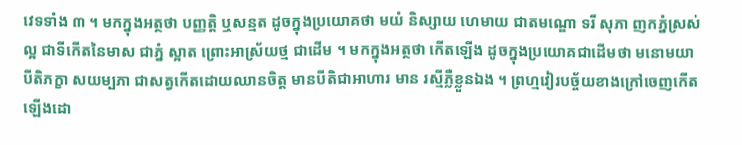វេទទាំង ៣ ។ មកក្នុងអត្ថថា បញ្ញត្តិ ឬសន្មត ដូចក្នុងប្រយោគថា មយំ និស្សាយ ហេមាយ ជាតមណ្ឌោ ទរី សុភា ញកភ្នំស្រស់ល្អ ជាទីកើតនៃមាស ជាភ្នំ ស្អាត ព្រោះអាស្រ័យថ្ម ជាដើម ។ មកក្នុងអត្ថថា កើតឡើង ដូចក្នុងប្រយោគជាដើមថា មនោមយា បីតិភក្ខា សយម្បភា ជាសត្វកើតដោយឈានចិត្ត មានបីតិជាអាហារ មាន រស្មីភ្លឺខ្លួនឯង ។ ព្រហ្មវៀរបច្ច័យខាងក្រៅចេញកើតឡើងដោ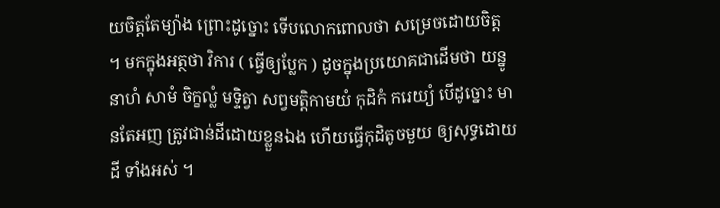យចិត្តតែម្យ៉ាង ព្រោះដូច្នោះ ទើបលោកពោលថា សម្រេចដោយចិត្ត ។ មកក្នុងអត្ថថា វិការ ( ធ្វើឲ្យប្លែក ) ដូចក្នុងប្រយោគជាដើមថា យន្នូនាហំ សាមំ ចិក្ខល្លំ មទ្ទិត្វា សព្វមត្តិកាមយំ កុដិកំ ករេយ្យំ បើដូច្នោះ មានតែអញ ត្រូវជាន់ដីដោយខ្លួនឯង ហើយធ្វើកុដិតូចមួយ ឲ្យសុទ្ធដោយដី ទាំងអស់ ។